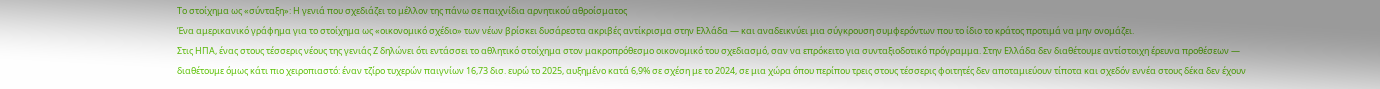Το στοίχημα ως «σύνταξη»: Η γενιά που σχεδιάζει το μέλλον της πάνω σε παιχνίδια αρνητικού αθροίσματος
Ένα αμερικανικό γράφημα για το στοίχημα ως «οικονομικό σχέδιο» των νέων βρίσκει δυσάρεστα ακριβές αντίκρισμα στην Ελλάδα — και αναδεικνύει μια σύγκρουση συμφερόντων που το ίδιο το κράτος προτιμά να μην ονομάζει.
Στις ΗΠΑ, ένας στους τέσσερις νέους της γενιάς Ζ δηλώνει ότι εντάσσει το αθλητικό στοίχημα στον μακροπρόθεσμο οικονομικό του σχεδιασμό, σαν να επρόκειτο για συνταξιοδοτικό πρόγραμμα. Στην Ελλάδα δεν διαθέτουμε αντίστοιχη έρευνα προθέσεων — διαθέτουμε όμως κάτι πιο χειροπιαστό: έναν τζίρο τυχερών παιγνίων 16,73 δισ. ευρώ το 2025, αυξημένο κατά 6,9% σε σχέση με το 2024, σε μια χώρα όπου περίπου τρεις στους τέσσερις φοιτητές δεν αποταμιεύουν τίποτα και σχεδόν εννέα στους δέκα δεν έχουν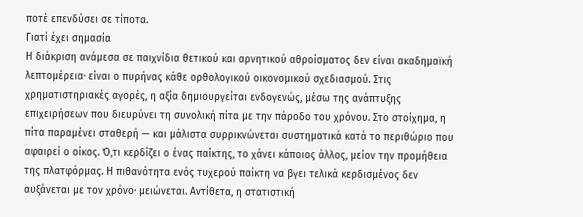ποτέ επενδύσει σε τίποτα.
Γιατί έχει σημασία
Η διάκριση ανάμεσα σε παιχνίδια θετικού και αρνητικού αθροίσματος δεν είναι ακαδημαϊκή λεπτομέρεια· είναι ο πυρήνας κάθε ορθολογικού οικονομικού σχεδιασμού. Στις χρηματιστηριακές αγορές, η αξία δημιουργείται ενδογενώς, μέσω της ανάπτυξης επιχειρήσεων που διευρύνει τη συνολική πίτα με την πάροδο του χρόνου. Στο στοίχημα, η πίτα παραμένει σταθερή — και μάλιστα συρρικνώνεται συστηματικά κατά το περιθώριο που αφαιρεί ο οίκος. Ό,τι κερδίζει ο ένας παίκτης, το χάνει κάποιος άλλος, μείον την προμήθεια της πλατφόρμας. Η πιθανότητα ενός τυχερού παίκτη να βγει τελικά κερδισμένος δεν αυξάνεται με τον χρόνο· μειώνεται. Αντίθετα, η στατιστική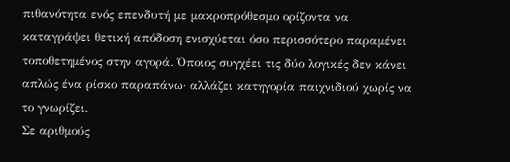πιθανότητα ενός επενδυτή με μακροπρόθεσμο ορίζοντα να καταγράψει θετική απόδοση ενισχύεται όσο περισσότερο παραμένει τοποθετημένος στην αγορά. Όποιος συγχέει τις δύο λογικές δεν κάνει απλώς ένα ρίσκο παραπάνω· αλλάζει κατηγορία παιχνιδιού χωρίς να το γνωρίζει.
Σε αριθμούς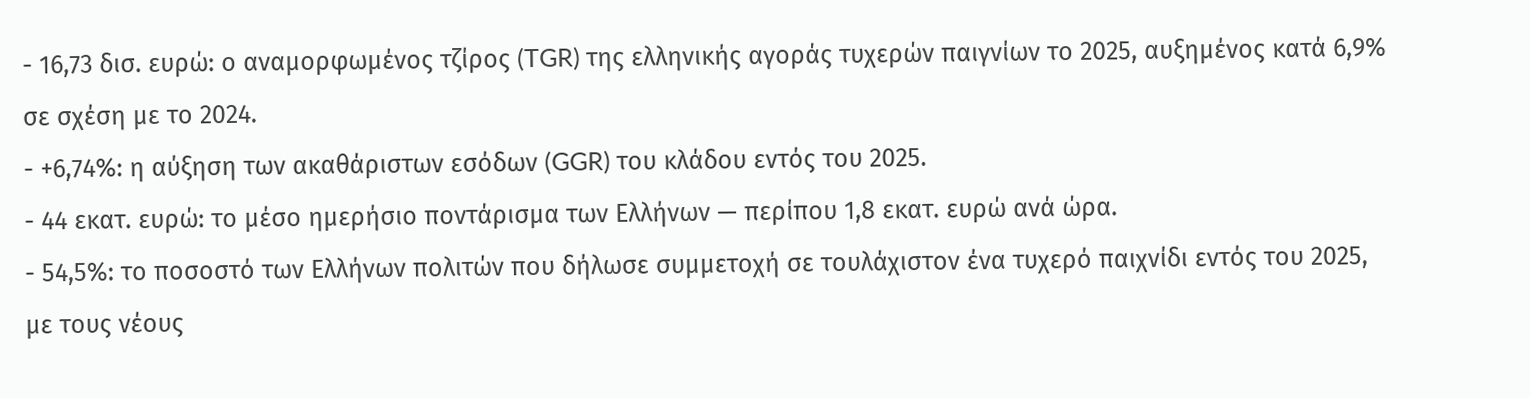- 16,73 δισ. ευρώ: ο αναμορφωμένος τζίρος (TGR) της ελληνικής αγοράς τυχερών παιγνίων το 2025, αυξημένος κατά 6,9% σε σχέση με το 2024.
- +6,74%: η αύξηση των ακαθάριστων εσόδων (GGR) του κλάδου εντός του 2025.
- 44 εκατ. ευρώ: το μέσο ημερήσιο ποντάρισμα των Ελλήνων — περίπου 1,8 εκατ. ευρώ ανά ώρα.
- 54,5%: το ποσοστό των Ελλήνων πολιτών που δήλωσε συμμετοχή σε τουλάχιστον ένα τυχερό παιχνίδι εντός του 2025, με τους νέους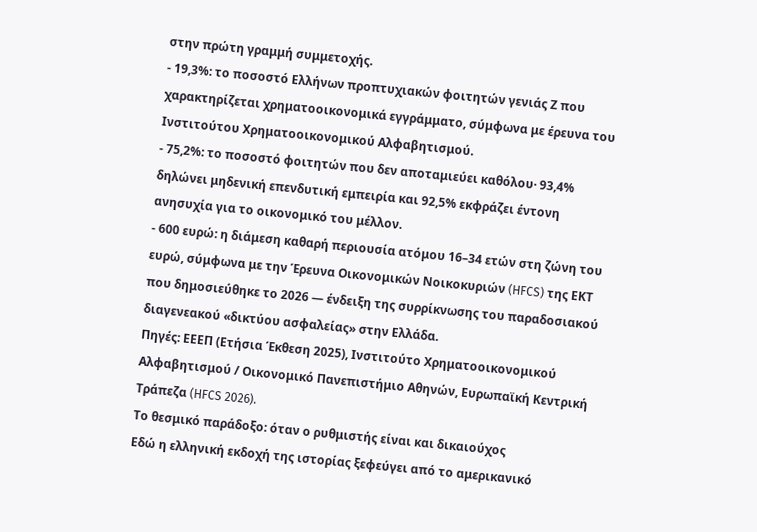στην πρώτη γραμμή συμμετοχής.
- 19,3%: το ποσοστό Ελλήνων προπτυχιακών φοιτητών γενιάς Ζ που χαρακτηρίζεται χρηματοοικονομικά εγγράμματο, σύμφωνα με έρευνα του Ινστιτούτου Χρηματοοικονομικού Αλφαβητισμού.
- 75,2%: το ποσοστό φοιτητών που δεν αποταμιεύει καθόλου· 93,4% δηλώνει μηδενική επενδυτική εμπειρία και 92,5% εκφράζει έντονη ανησυχία για το οικονομικό του μέλλον.
- 600 ευρώ: η διάμεση καθαρή περιουσία ατόμου 16–34 ετών στη ζώνη του ευρώ, σύμφωνα με την Έρευνα Οικονομικών Νοικοκυριών (HFCS) της ΕΚΤ που δημοσιεύθηκε το 2026 — ένδειξη της συρρίκνωσης του παραδοσιακού διαγενεακού «δικτύου ασφαλείας» στην Ελλάδα.
Πηγές: ΕΕΕΠ (Ετήσια Έκθεση 2025), Ινστιτούτο Χρηματοοικονομικού Αλφαβητισμού / Οικονομικό Πανεπιστήμιο Αθηνών, Ευρωπαϊκή Κεντρική Τράπεζα (HFCS 2026).
Το θεσμικό παράδοξο: όταν ο ρυθμιστής είναι και δικαιούχος
Εδώ η ελληνική εκδοχή της ιστορίας ξεφεύγει από το αμερικανικό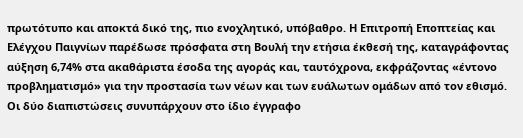πρωτότυπο και αποκτά δικό της, πιο ενοχλητικό, υπόβαθρο. Η Επιτροπή Εποπτείας και Ελέγχου Παιγνίων παρέδωσε πρόσφατα στη Βουλή την ετήσια έκθεσή της, καταγράφοντας αύξηση 6,74% στα ακαθάριστα έσοδα της αγοράς και, ταυτόχρονα, εκφράζοντας «έντονο προβληματισμό» για την προστασία των νέων και των ευάλωτων ομάδων από τον εθισμό. Οι δύο διαπιστώσεις συνυπάρχουν στο ίδιο έγγραφο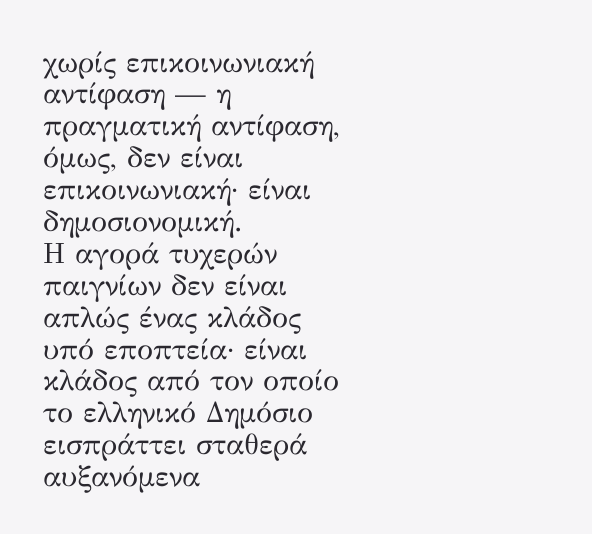χωρίς επικοινωνιακή αντίφαση — η πραγματική αντίφαση, όμως, δεν είναι επικοινωνιακή· είναι δημοσιονομική.
Η αγορά τυχερών παιγνίων δεν είναι απλώς ένας κλάδος υπό εποπτεία· είναι κλάδος από τον οποίο το ελληνικό Δημόσιο εισπράττει σταθερά αυξανόμενα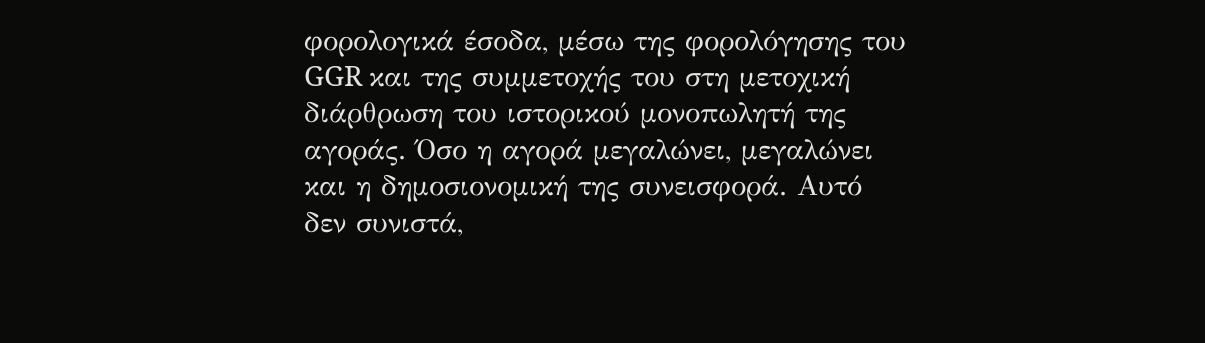φορολογικά έσοδα, μέσω της φορολόγησης του GGR και της συμμετοχής του στη μετοχική διάρθρωση του ιστορικού μονοπωλητή της αγοράς. Όσο η αγορά μεγαλώνει, μεγαλώνει και η δημοσιονομική της συνεισφορά. Αυτό δεν συνιστά,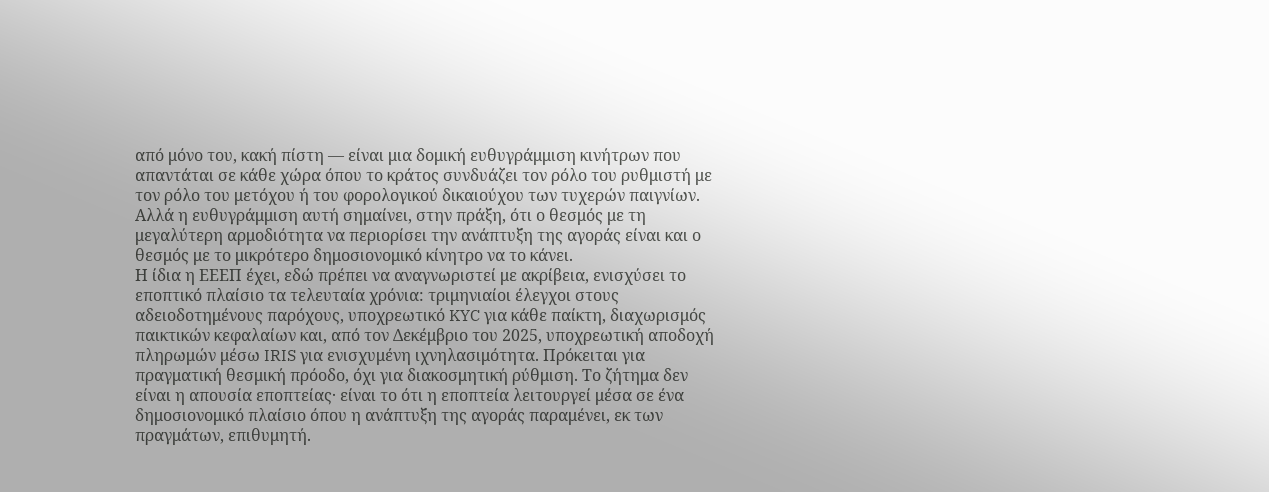από μόνο του, κακή πίστη — είναι μια δομική ευθυγράμμιση κινήτρων που απαντάται σε κάθε χώρα όπου το κράτος συνδυάζει τον ρόλο του ρυθμιστή με τον ρόλο του μετόχου ή του φορολογικού δικαιούχου των τυχερών παιγνίων. Αλλά η ευθυγράμμιση αυτή σημαίνει, στην πράξη, ότι ο θεσμός με τη μεγαλύτερη αρμοδιότητα να περιορίσει την ανάπτυξη της αγοράς είναι και ο θεσμός με το μικρότερο δημοσιονομικό κίνητρο να το κάνει.
Η ίδια η ΕΕΕΠ έχει, εδώ πρέπει να αναγνωριστεί με ακρίβεια, ενισχύσει το εποπτικό πλαίσιο τα τελευταία χρόνια: τριμηνιαίοι έλεγχοι στους αδειοδοτημένους παρόχους, υποχρεωτικό KYC για κάθε παίκτη, διαχωρισμός παικτικών κεφαλαίων και, από τον Δεκέμβριο του 2025, υποχρεωτική αποδοχή πληρωμών μέσω IRIS για ενισχυμένη ιχνηλασιμότητα. Πρόκειται για πραγματική θεσμική πρόοδο, όχι για διακοσμητική ρύθμιση. Το ζήτημα δεν είναι η απουσία εποπτείας· είναι το ότι η εποπτεία λειτουργεί μέσα σε ένα δημοσιονομικό πλαίσιο όπου η ανάπτυξη της αγοράς παραμένει, εκ των πραγμάτων, επιθυμητή.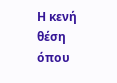Η κενή θέση όπου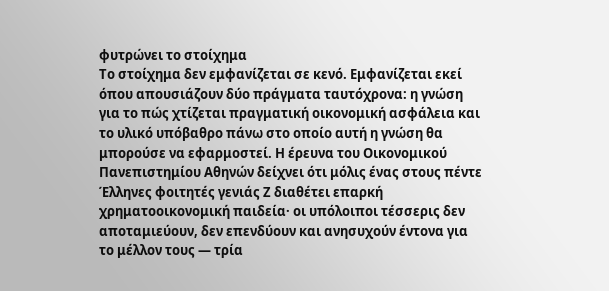φυτρώνει το στοίχημα
Το στοίχημα δεν εμφανίζεται σε κενό. Εμφανίζεται εκεί όπου απουσιάζουν δύο πράγματα ταυτόχρονα: η γνώση για το πώς χτίζεται πραγματική οικονομική ασφάλεια και το υλικό υπόβαθρο πάνω στο οποίο αυτή η γνώση θα μπορούσε να εφαρμοστεί. Η έρευνα του Οικονομικού Πανεπιστημίου Αθηνών δείχνει ότι μόλις ένας στους πέντε Έλληνες φοιτητές γενιάς Ζ διαθέτει επαρκή χρηματοοικονομική παιδεία· οι υπόλοιποι τέσσερις δεν αποταμιεύουν, δεν επενδύουν και ανησυχούν έντονα για το μέλλον τους — τρία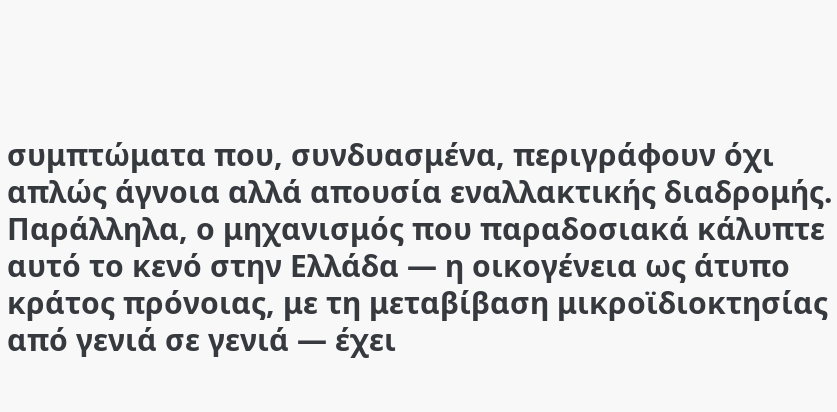συμπτώματα που, συνδυασμένα, περιγράφουν όχι απλώς άγνοια αλλά απουσία εναλλακτικής διαδρομής.
Παράλληλα, ο μηχανισμός που παραδοσιακά κάλυπτε αυτό το κενό στην Ελλάδα — η οικογένεια ως άτυπο κράτος πρόνοιας, με τη μεταβίβαση μικροϊδιοκτησίας από γενιά σε γενιά — έχει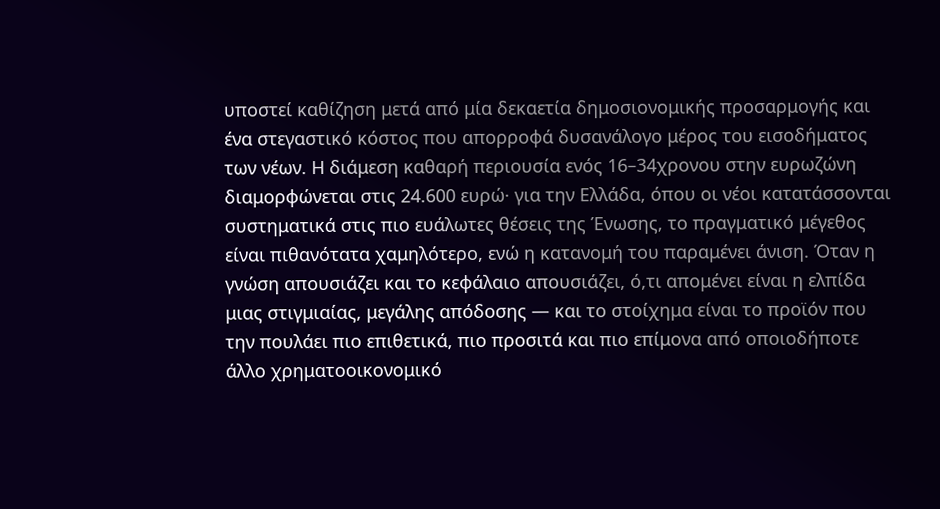υποστεί καθίζηση μετά από μία δεκαετία δημοσιονομικής προσαρμογής και ένα στεγαστικό κόστος που απορροφά δυσανάλογο μέρος του εισοδήματος των νέων. Η διάμεση καθαρή περιουσία ενός 16–34χρονου στην ευρωζώνη διαμορφώνεται στις 24.600 ευρώ· για την Ελλάδα, όπου οι νέοι κατατάσσονται συστηματικά στις πιο ευάλωτες θέσεις της Ένωσης, το πραγματικό μέγεθος είναι πιθανότατα χαμηλότερο, ενώ η κατανομή του παραμένει άνιση. Όταν η γνώση απουσιάζει και το κεφάλαιο απουσιάζει, ό,τι απομένει είναι η ελπίδα μιας στιγμιαίας, μεγάλης απόδοσης — και το στοίχημα είναι το προϊόν που την πουλάει πιο επιθετικά, πιο προσιτά και πιο επίμονα από οποιοδήποτε άλλο χρηματοοικονομικό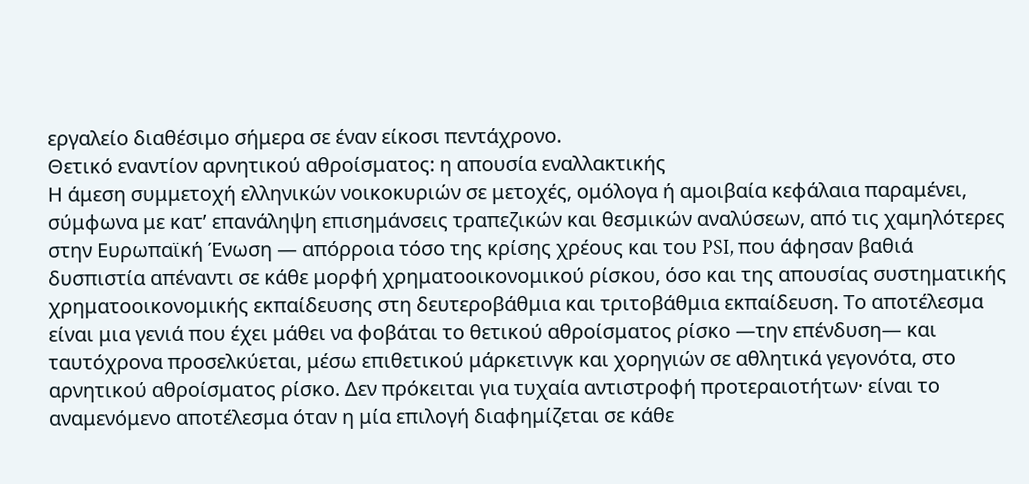εργαλείο διαθέσιμο σήμερα σε έναν είκοσι πεντάχρονο.
Θετικό εναντίον αρνητικού αθροίσματος: η απουσία εναλλακτικής
Η άμεση συμμετοχή ελληνικών νοικοκυριών σε μετοχές, ομόλογα ή αμοιβαία κεφάλαια παραμένει, σύμφωνα με κατ’ επανάληψη επισημάνσεις τραπεζικών και θεσμικών αναλύσεων, από τις χαμηλότερες στην Ευρωπαϊκή Ένωση — απόρροια τόσο της κρίσης χρέους και του PSI, που άφησαν βαθιά δυσπιστία απέναντι σε κάθε μορφή χρηματοοικονομικού ρίσκου, όσο και της απουσίας συστηματικής χρηματοοικονομικής εκπαίδευσης στη δευτεροβάθμια και τριτοβάθμια εκπαίδευση. Το αποτέλεσμα είναι μια γενιά που έχει μάθει να φοβάται το θετικού αθροίσματος ρίσκο —την επένδυση— και ταυτόχρονα προσελκύεται, μέσω επιθετικού μάρκετινγκ και χορηγιών σε αθλητικά γεγονότα, στο αρνητικού αθροίσματος ρίσκο. Δεν πρόκειται για τυχαία αντιστροφή προτεραιοτήτων· είναι το αναμενόμενο αποτέλεσμα όταν η μία επιλογή διαφημίζεται σε κάθε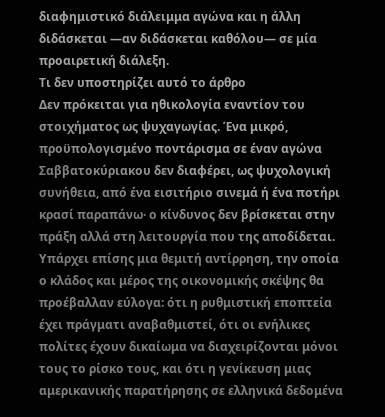διαφημιστικό διάλειμμα αγώνα και η άλλη διδάσκεται —αν διδάσκεται καθόλου— σε μία προαιρετική διάλεξη.
Τι δεν υποστηρίζει αυτό το άρθρο
Δεν πρόκειται για ηθικολογία εναντίον του στοιχήματος ως ψυχαγωγίας. Ένα μικρό, προϋπολογισμένο ποντάρισμα σε έναν αγώνα Σαββατοκύριακου δεν διαφέρει, ως ψυχολογική συνήθεια, από ένα εισιτήριο σινεμά ή ένα ποτήρι κρασί παραπάνω· ο κίνδυνος δεν βρίσκεται στην πράξη αλλά στη λειτουργία που της αποδίδεται. Υπάρχει επίσης μια θεμιτή αντίρρηση, την οποία ο κλάδος και μέρος της οικονομικής σκέψης θα προέβαλλαν εύλογα: ότι η ρυθμιστική εποπτεία έχει πράγματι αναβαθμιστεί, ότι οι ενήλικες πολίτες έχουν δικαίωμα να διαχειρίζονται μόνοι τους το ρίσκο τους, και ότι η γενίκευση μιας αμερικανικής παρατήρησης σε ελληνικά δεδομένα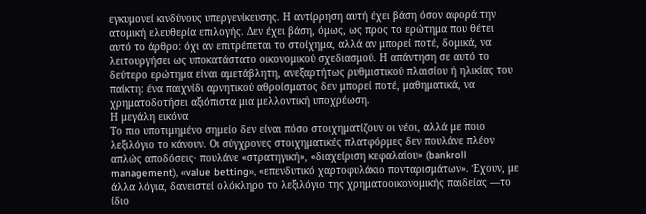εγκυμονεί κινδύνους υπεργενίκευσης. Η αντίρρηση αυτή έχει βάση όσον αφορά την ατομική ελευθερία επιλογής. Δεν έχει βάση, όμως, ως προς το ερώτημα που θέτει αυτό το άρθρο: όχι αν επιτρέπεται το στοίχημα, αλλά αν μπορεί ποτέ, δομικά, να λειτουργήσει ως υποκατάστατο οικονομικού σχεδιασμού. Η απάντηση σε αυτό το δεύτερο ερώτημα είναι αμετάβλητη, ανεξαρτήτως ρυθμιστικού πλαισίου ή ηλικίας του παίκτη: ένα παιχνίδι αρνητικού αθροίσματος δεν μπορεί ποτέ, μαθηματικά, να χρηματοδοτήσει αξιόπιστα μια μελλοντική υποχρέωση.
Η μεγάλη εικόνα
Το πιο υποτιμημένο σημείο δεν είναι πόσο στοιχηματίζουν οι νέοι, αλλά με ποιο λεξιλόγιο το κάνουν. Οι σύγχρονες στοιχηματικές πλατφόρμες δεν πουλάνε πλέον απλώς αποδόσεις· πουλάνε «στρατηγική», «διαχείριση κεφαλαίου» (bankroll management), «value betting», «επενδυτικό χαρτοφυλάκιο πονταρισμάτων». Έχουν, με άλλα λόγια, δανειστεί ολόκληρο το λεξιλόγιο της χρηματοοικονομικής παιδείας —το ίδιο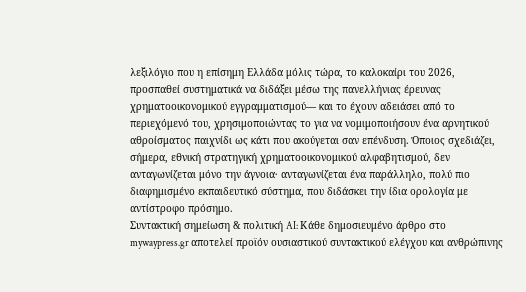λεξιλόγιο που η επίσημη Ελλάδα μόλις τώρα, το καλοκαίρι του 2026, προσπαθεί συστηματικά να διδάξει μέσω της πανελλήνιας έρευνας χρηματοοικονομικού εγγραμματισμού— και το έχουν αδειάσει από το περιεχόμενό του, χρησιμοποιώντας το για να νομιμοποιήσουν ένα αρνητικού αθροίσματος παιχνίδι ως κάτι που ακούγεται σαν επένδυση. Όποιος σχεδιάζει, σήμερα, εθνική στρατηγική χρηματοοικονομικού αλφαβητισμού, δεν ανταγωνίζεται μόνο την άγνοια· ανταγωνίζεται ένα παράλληλο, πολύ πιο διαφημισμένο εκπαιδευτικό σύστημα, που διδάσκει την ίδια ορολογία με αντίστροφο πρόσημο.
Συντακτική σημείωση & πολιτική AI: Κάθε δημοσιευμένο άρθρο στο mywaypress.gr αποτελεί προϊόν ουσιαστικού συντακτικού ελέγχου και ανθρώπινης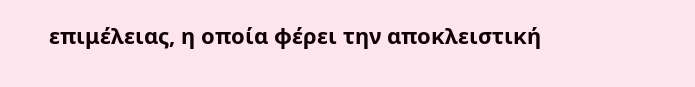επιμέλειας, η οποία φέρει την αποκλειστική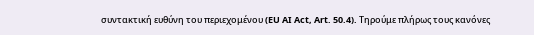συντακτική ευθύνη του περιεχομένου (EU AI Act, Art. 50.4). Τηρούμε πλήρως τους κανόνες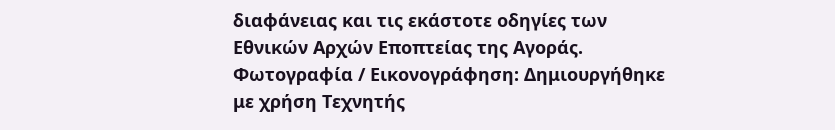διαφάνειας και τις εκάστοτε οδηγίες των Εθνικών Αρχών Εποπτείας της Αγοράς.
Φωτογραφία / Εικονογράφηση: Δημιουργήθηκε με χρήση Τεχνητής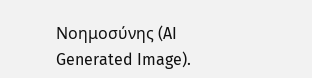Νοημοσύνης (AI Generated Image).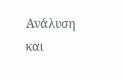Ανάλυση και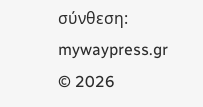σύνθεση: mywaypress.gr
© 2026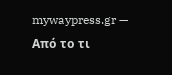mywaypress.gr — Από το τι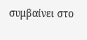συμβαίνει στο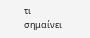τι σημαίνει